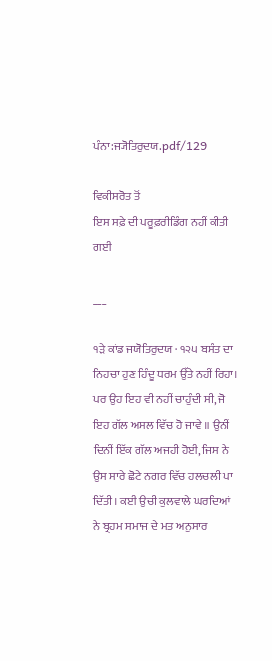ਪੰਨਾ:ਜ੍ਯੋਤਿਰੁਦਯ.pdf/129

ਵਿਕੀਸਰੋਤ ਤੋਂ
ਇਸ ਸਫ਼ੇ ਦੀ ਪਰੂਫ਼ਰੀਡਿੰਗ ਨਹੀਂ ਕੀਤੀ ਗਈ

___

੧ੜੇ ਕਾਂਡ ਜਯੋਤਿਰੁਦਯ · ੧੨੫ ਬਸੰਤ ਦਾ ਨਿਹਚਾ ਹੁਣ ਹਿੰਦੂ ਧਰਮ ਉੱਤੇ ਨਹੀਂ ਰਿਹਾ। ਪਰ ਉਹ ਇਹ ਵੀ ਨਹੀਂ ਚਾਹੁੰਦੀ ਸੀ, ਜੋ ਇਹ ਗੱਲ ਅਸਲ ਵਿੱਚ ਹੋ ਜਾਵੇ ॥ ਉਨੀਂ ਦਿਨੀਂ ਇੱਕ ਗੱਲ ਅਜਹੀ ਹੋਈ, ਜਿਸ ਨੇ ਉਸ ਸਾਰੇ ਛੋਟੇ ਨਗਰ ਵਿੱਚ ਹਲਚਲੀ ਪਾ ਦਿੱਤੀ। ਕਈ ਉਚੀ ਕੁਲਵਾਲੇ ਘਰਦਿਆਂ ਨੇ ਬ੍ਰਹਮ ਸਮਾਜ ਦੇ ਮਤ ਅਨੁਸਾਰ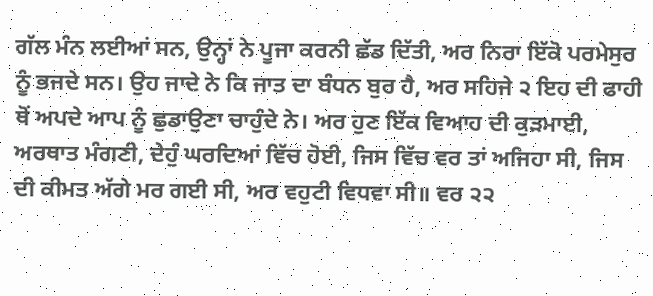ਗੱਲ ਮੰਨ ਲਈਆਂ ਸਨ, ਉਨ੍ਹਾਂ ਨੇ ਪੂਜਾ ਕਰਨੀ ਛੱਡ ਦਿੱਤੀ, ਅਰ ਨਿਰਾ ਇੱਕੋ ਪਰਮੇਸੁਰ ਨੂੰ ਭਜਦੇ ਸਨ। ਉਹ ਜਾਦੇ ਨੇ ਕਿ ਜਾਤ ਦਾ ਬੰਧਨ ਬੁਰ ਹੈ, ਅਰ ਸਹਿਜੇ ੨ ਇਹ ਦੀ ਫਾਹੀ ਥੋਂ ਅਪਦੇ ਆਪ ਨੂੰ ਛੁਡਾਉਣਾ ਚਾਹੁੰਦੇ ਨੇ। ਅਰ ਹੁਣ ਇੱਕ ਵਿਆਹ ਦੀ ਕੁੜਮਾਈ, ਅਰਥਾਤ ਮੰਗਣੀ, ਦੇਹੁੰ ਘਰਦਿਆਂ ਵਿੱਚ ਹੋਈ, ਜਿਸ ਵਿੱਚ ਵਰ ਤਾਂ ਅਜਿਹਾ ਸੀ, ਜਿਸ ਦੀ ਕੀਮਤ ਅੱਗੇ ਮਰ ਗਈ ਸੀ, ਅਰ ਵਹੁਟੀ ਵਿਧਵਾ ਸੀ॥ ਵਰ ੨੨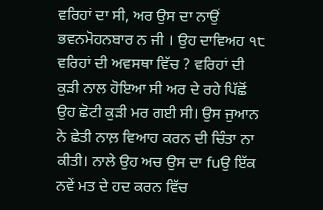ਵਰਿਹਾਂ ਦਾ ਸੀ, ਅਰ ਉਸ ਦਾ ਨਾਉਂ ਭਵਨਮੋਹਨਬਾਰ ਨ ਜੀ । ਉਹ ਦਾਵਿਅਹ ੧੮ ਵਰਿਹਾਂ ਦੀ ਅਵਸਥਾ ਵਿੱਚ ? ਵਰਿਹਾਂ ਦੀ ਕੁੜੀ ਨਾਲ ਹੋਇਆ ਸੀ ਅਰ ਦੇ ਰਹੇ ਪਿੱਛੋਂ ਉਹ ਛੋਟੀ ਕੁੜੀ ਮਰ ਗਈ ਸੀ। ਉਸ ਜੁਆਨ ਨੇ ਛੇਤੀ ਨਾਲ਼ ਵਿਆਹ ਕਰਨ ਦੀ ਚਿੰਤਾ ਨਾ ਕੀਤੀ। ਨਾਲੇ ਉਹ ਅਚ ਉਸ ਦਾ fuਉ ਇੱਕ ਨਵੇਂ ਮਤ ਦੇ ਹਦ ਕਰਨ ਵਿੱਚ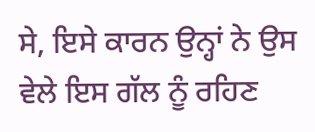ਸੇ, ਇਸੇ ਕਾਰਨ ਉਨ੍ਹਾਂ ਨੇ ਉਸ ਵੇਲੇ ਇਸ ਗੱਲ ਨੂੰ ਰਹਿਣ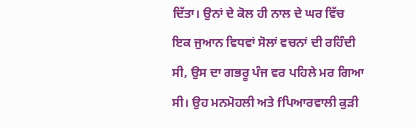ਦਿੱਤਾ। ਉਨਾਂ ਦੇ ਕੋਲ ਹੀ ਨਾਲ ਦੇ ਘਰ ਵਿੱਚ ਇਕ ਜੁਆਨ ਵਿਧਵਾਂ ਸੋਲਾਂ ਵਚਨਾਂ ਦੀ ਰਹਿੰਦੀ ਸੀ, ਉਸ ਦਾ ਗਭਰੂ ਪੰਜ ਵਰ ਪਹਿਲੇ ਮਰ ਗਿਆ ਸੀ। ਉਹ ਮਨਮੋਹਲੀ ਅਤੇ fਪਿਆਰਵਾਲੀ ਕੁੜੀ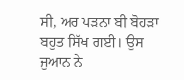ਸੀ, ਅਰ ਪੜਨਾ ਬੀ ਬੋਹੜਾ ਬਹੁਤ ਸਿੱਖ ਗਈ। ਉਸ ਜੁਆਨ ਨੇ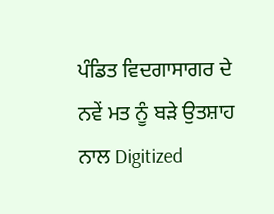ਪੰਡਿਤ ਵਿਦਗਾਸਾਗਰ ਦੇ ਨਵੇਂ ਮਤ ਨੂੰ ਬੜੇ ਉਤਸ਼ਾਹ ਨਾਲ Digitized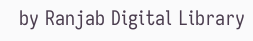by Ranjab Digital Library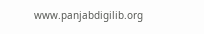www.panjabdigilib.org